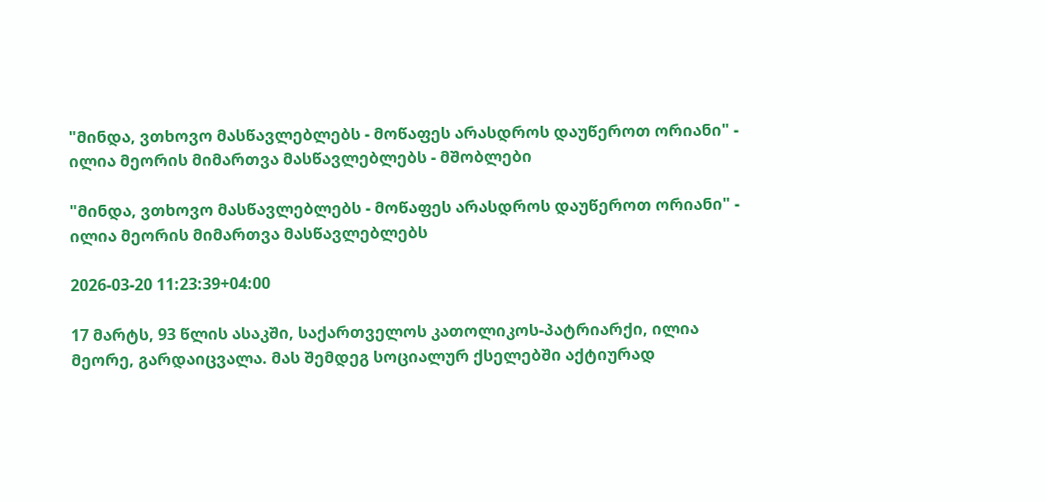"მინდა, ვთხოვო მასწავლებლებს - მოწაფეს არასდროს დაუწეროთ ორიანი" - ილია მეორის მიმართვა მასწავლებლებს - მშობლები

"მინდა, ვთხოვო მასწავლებლებს - მოწაფეს არასდროს დაუწეროთ ორიანი" - ილია მეორის მიმართვა მასწავლებლებს

2026-03-20 11:23:39+04:00

17 მარტს, 93 წლის ასაკში, საქართველოს კათოლიკოს-პატრიარქი, ილია მეორე, გარდაიცვალა. მას შემდეგ სოციალურ ქსელებში აქტიურად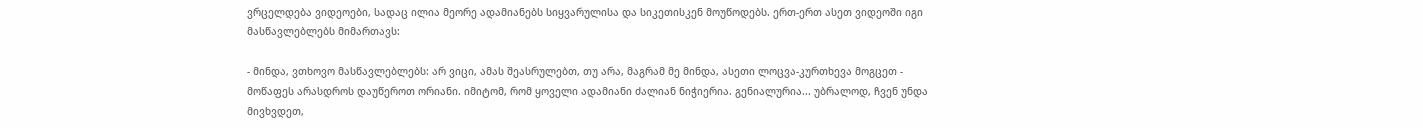ვრცელდება ვიდეოები, სადაც ილია მეორე ადამიანებს სიყვარულისა და სიკეთისკენ მოუწოდებს. ერთ-ერთ ასეთ ვიდეოში იგი მასწავლებლებს მიმართავს:

- მინდა, ვთხოვო მასწავლებლებს: არ ვიცი, ამას შეასრულებთ, თუ არა, მაგრამ მე მინდა, ასეთი ლოცვა-კურთხევა მოგცეთ - მოწაფეს არასდროს დაუწეროთ ორიანი. იმიტომ, რომ ყოველი ადამიანი ძალიან ნიჭიერია. გენიალურია... უბრალოდ, ჩვენ უნდა მივხვდეთ,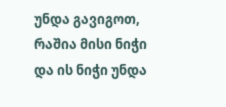უნდა გავიგოთ, რაშია მისი ნიჭი და ის ნიჭი უნდა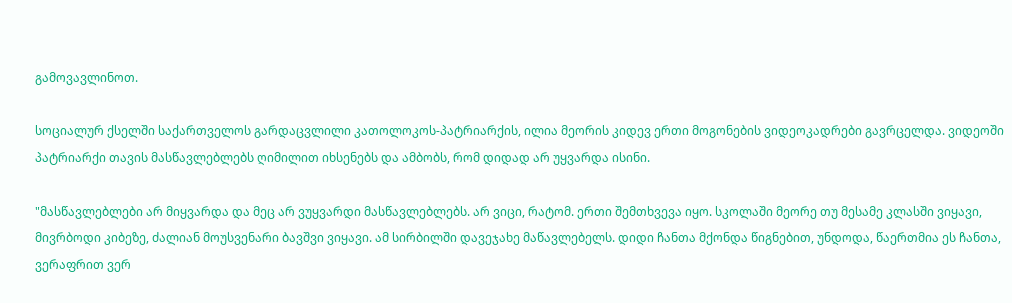გამოვავლინოთ.

სოციალურ ქსელში საქართველოს გარდაცვლილი კათოლოკოს-პატრიარქის, ილია მეორის კიდევ ერთი მოგონების ვიდეოკადრები გავრცელდა. ვიდეოში პატრიარქი თავის მასწავლებლებს ღიმილით იხსენებს და ამბობს, რომ დიდად არ უყვარდა ისინი.

"მასწავლებლები არ მიყვარდა და მეც არ ვუყვარდი მასწავლებლებს. არ ვიცი, რატომ. ერთი შემთხვევა იყო. სკოლაში მეორე თუ მესამე კლასში ვიყავი, მივრბოდი კიბეზე, ძალიან მოუსვენარი ბავშვი ვიყავი. ამ სირბილში დავეჯახე მაწავლებელს. დიდი ჩანთა მქონდა წიგნებით, უნდოდა, წაერთმია ეს ჩანთა, ვერაფრით ვერ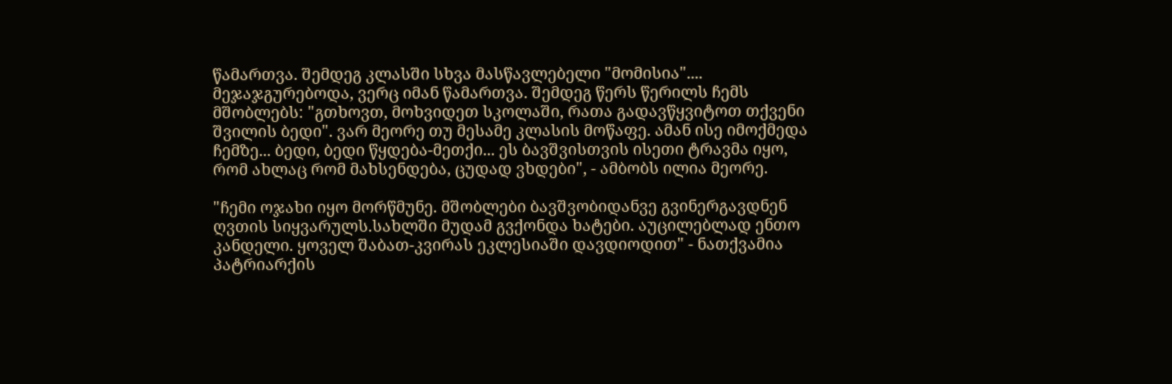წამართვა. შემდეგ კლასში სხვა მასწავლებელი "მომისია".... მეჯაჯგურებოდა, ვერც იმან წამართვა. შემდეგ წერს წერილს ჩემს მშობლებს: "გთხოვთ, მოხვიდეთ სკოლაში, რათა გადავწყვიტოთ თქვენი შვილის ბედი". ვარ მეორე თუ მესამე კლასის მოწაფე. ამან ისე იმოქმედა ჩემზე... ბედი, ბედი წყდება-მეთქი... ეს ბავშვისთვის ისეთი ტრავმა იყო, რომ ახლაც რომ მახსენდება, ცუდად ვხდები", - ამბობს ილია მეორე.

"ჩემი ოჯახი იყო მორწმუნე. მშობლები ბავშვობიდანვე გვინერგავდნენ ღვთის სიყვარულს.სახლში მუდამ გვქონდა ხატები. აუცილებლად ენთო კანდელი. ყოველ შაბათ-კვირას ეკლესიაში დავდიოდით" - ნათქვამია პატრიარქის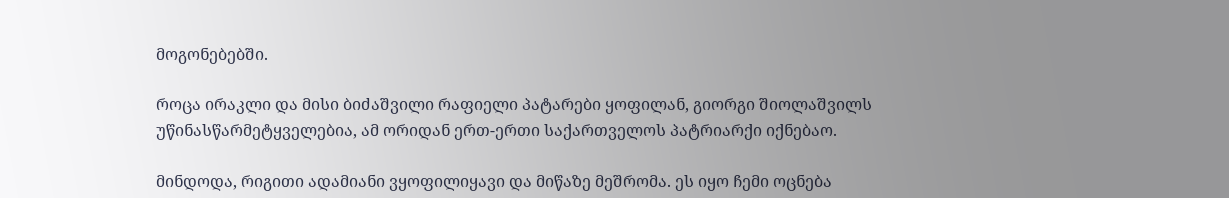მოგონებებში.

როცა ირაკლი და მისი ბიძაშვილი რაფიელი პატარები ყოფილან, გიორგი შიოლაშვილს უწინასწარმეტყველებია, ამ ორიდან ერთ-ერთი საქართველოს პატრიარქი იქნებაო.

მინდოდა, რიგითი ადამიანი ვყოფილიყავი და მიწაზე მეშრომა. ეს იყო ჩემი ოცნება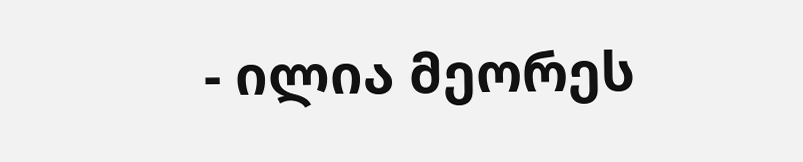- ილია მეორეს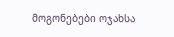მოგონებები ოჯახსა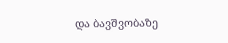და ბავშვობაზე